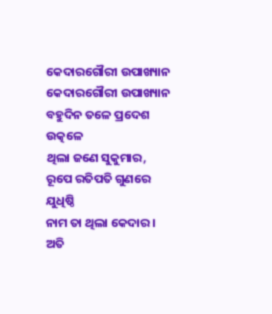କେଦାରଗୌରୀ ଉପାଖ୍ୟାନ
କେଦାରଗୌରୀ ଉପାଖ୍ୟାନ
ବହୁଦିନ ତଳେ ପ୍ରଦେଶ ଉତ୍କଳେ
ଥିଲା ଜଣେ ସୁକୁମାର,
ରୂପେ ରତିପତି ଗୁଣରେ ଯୁଧିଷ୍ଠି
ନାମ ତା ଥିଲା କେଦାର ।
ଅତି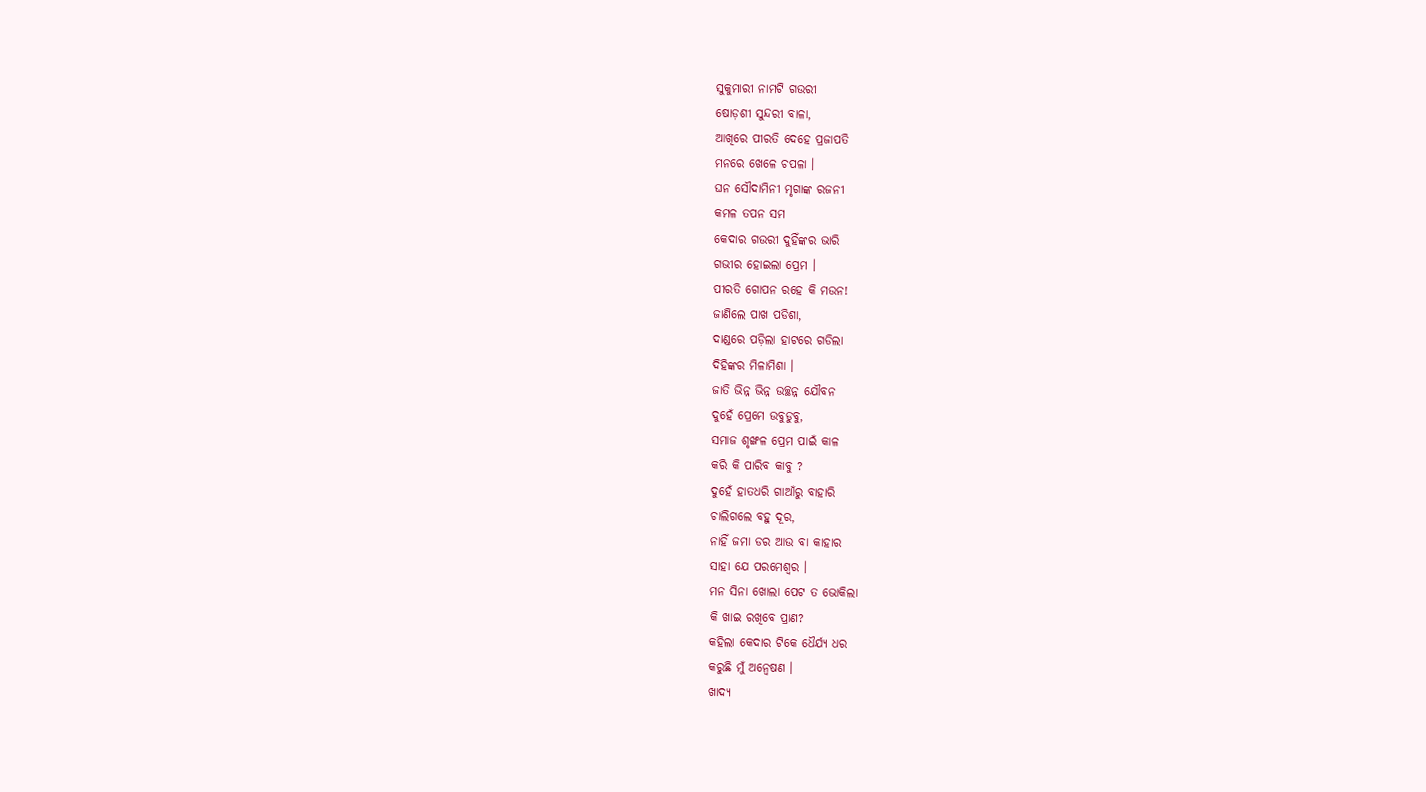ସୁକୁମାରୀ ନାମଟି ଗଉରୀ
ଷୋଡ଼ଶୀ ସୁନ୍ଦରୀ ବାଳା,
ଆଖିରେ ପୀରତି ଦେହେ ପ୍ରଜାପତି
ମନରେ ଖେଳେ ଚପଳା ।
ଘନ ସୌଦାମିନୀ ମୃଗାଙ୍କ ରଜନୀ
କମଳ ତପନ ସମ
କେଦାର ଗଉରୀ ଦୁହିଁଙ୍କର ଭାରି
ଗଭୀର ହୋଇଲା ପ୍ରେମ ।
ପୀରତି ଗୋପନ ରହେ କି ମଉନ!
ଜାଣିଲେ ପାଖ ପଡିଶା,
ଦାଣ୍ଡରେ ପଡ଼ିଲା ହାଟରେ ଗଡିଲା
ଦିହିଙ୍କର ମିଳାମିଶା ।
ଜାତି ଭିନ୍ନ ଭିନ୍ନ ଉଚ୍ଛନ୍ନ ଯୌବନ
ଦୁହେଁ ପ୍ରେମେ ଉବୁଡୁବୁ,
ସମାଜ ଶୃଙ୍ଖଳ ପ୍ରେମ ପାଇଁ କାଳ
କରି କି ପାରିବ କାବୁ ?
ଦୁହେଁ ହାତଧରି ଗାଆଁରୁ ବାହାରି
ଚାଲିଗଲେ ବହୁ ଦୂର,
ନାହିଁ ଜମା ଡର ଆଉ ବା କାହାର
ସାହା ଯେ ପରମେଶ୍ୱର ।
ମନ ସିନା ଖୋଲା ପେଟ ତ ଭୋକିଲା
କି ଖାଇ ରଖିବେ ପ୍ରାଣ?
କହିଲା କେଦାର ଟିକେ ଧୈର୍ଯ୍ୟ ଧର
କରୁଛି ମୁଁ ଅନ୍ୱେଷଣ ।
ଖାଦ୍ୟ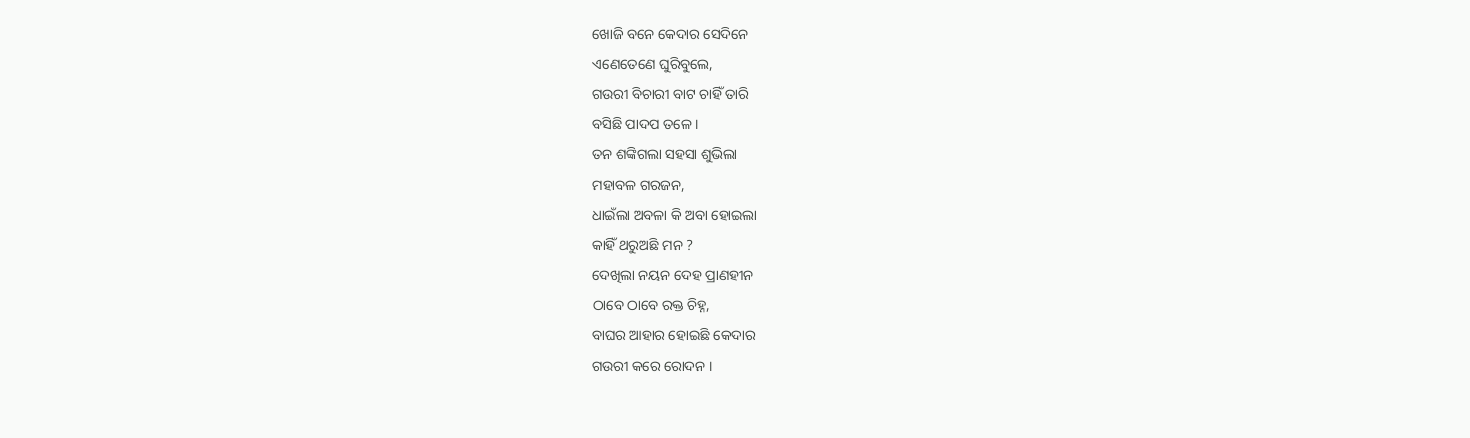ଖୋଜି ବନେ କେଦାର ସେଦିନେ
ଏଣେତେଣେ ଘୁରିବୁଲେ,
ଗଉରୀ ବିଚାରୀ ବାଟ ଚାହିଁ ତାରି
ବସିଛି ପାଦପ ତଳେ ।
ତନ ଶଙ୍କିଗଲା ସହସା ଶୁଭିଲା
ମହାବଳ ଗରଜନ,
ଧାଇଁଲା ଅବଳା କି ଅବା ହୋଇଲା
କାହିଁ ଥରୁଅଛି ମନ ?
ଦେଖିଲା ନୟନ ଦେହ ପ୍ରାଣହୀନ
ଠାବେ ଠାବେ ରକ୍ତ ଚିହ୍ନ,
ବାଘର ଆହାର ହୋଇଛି କେଦାର
ଗଉରୀ କରେ ରୋଦନ ।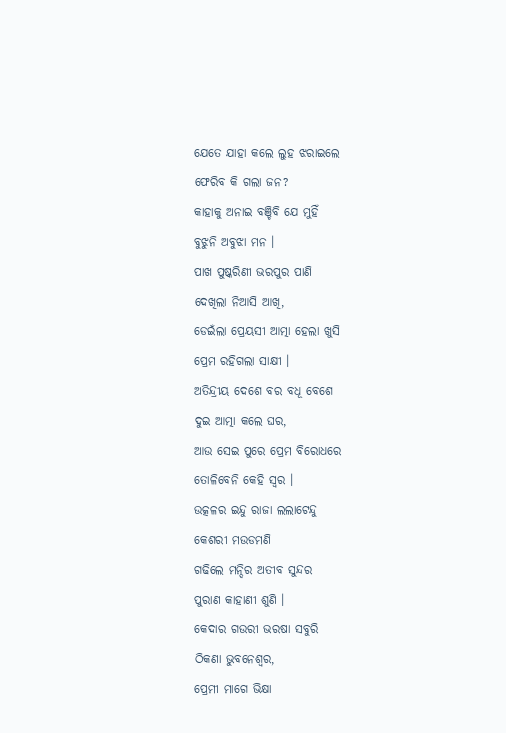ଯେତେ ଯାହା କଲେ ଲୁହ ଝରାଇଲେ
ଫେରିବ କି ଗଲା ଜନ?
କାହାକୁ ଅନାଇ ବଞ୍ଚିବି ଯେ ମୁହିଁ
ବୁଝୁନି ଅବୁଝା ମନ ।
ପାଖ ପୁଷ୍କରିଣୀ ଭରପୁର ପାଣି
ଦେଖିଲା ନିଆସି ଆଖି,
ଡେଇଁଲା ପ୍ରେୟସୀ ଆତ୍ମା ହେଲା ଖୁସି
ପ୍ରେମ ରହିଗଲା ସାକ୍ଷୀ ।
ଅତିନ୍ଦ୍ରୀୟ ଦେଶେ ବର ବଧୂ ବେଶେ
ଦୁଇ ଆତ୍ମା କଲେ ଘର,
ଆଉ ସେଇ ପୁରେ ପ୍ରେମ ବିରୋଧରେ
ତୋଳିବେନି କେହି ସ୍ଵର ।
ଉତ୍କଳର ଇନ୍ଦୁ ରାଜା ଲଲାଟେନ୍ଦୁ
କେଶରୀ ମଉଡମଣି
ଗଢିଲେ ମନ୍ଦିର ଅତୀବ ସୁନ୍ଦର
ପୁରାଣ କାହାଣୀ ଶୁଣି ।
କେଦାର ଗଉରୀ ଭରଷା ସବୁରି
ଠିକଣା ଭୁବନେଶ୍ୱର,
ପ୍ରେମୀ ମାଗେ ଭିକ୍ଷା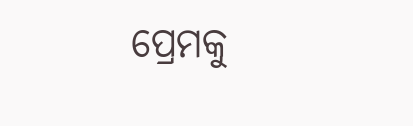ପ୍ରେମକୁ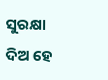ସୁରକ୍ଷା
ଦିଅ ହେ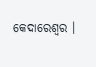କେଦାରେଶ୍ୱର ।